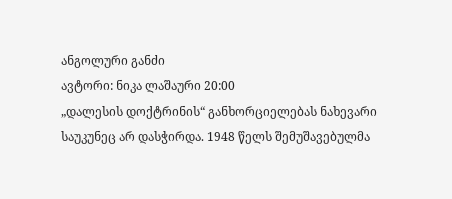ანგოლური განძი
ავტორი: ნიკა ლაშაური 20:00
„დალესის დოქტრინის“ განხორციელებას ნახევარი საუკუნეც არ დასჭირდა. 1948 წელს შემუშავებულმა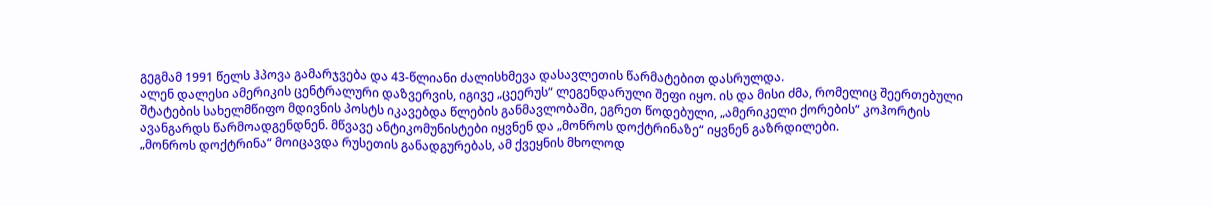გეგმამ 1991 წელს ჰპოვა გამარჯვება და 43-წლიანი ძალისხმევა დასავლეთის წარმატებით დასრულდა.
ალენ დალესი ამერიკის ცენტრალური დაზვერვის, იგივე „ცეერუს“ ლეგენდარული შეფი იყო. ის და მისი ძმა, რომელიც შეერთებული შტატების სახელმწიფო მდივნის პოსტს იკავებდა წლების განმავლობაში, ეგრეთ წოდებული, „ამერიკელი ქორების“ კოჰორტის ავანგარდს წარმოადგენდნენ. მწვავე ანტიკომუნისტები იყვნენ და „მონროს დოქტრინაზე“ იყვნენ გაზრდილები.
„მონროს დოქტრინა“ მოიცავდა რუსეთის განადგურებას, ამ ქვეყნის მხოლოდ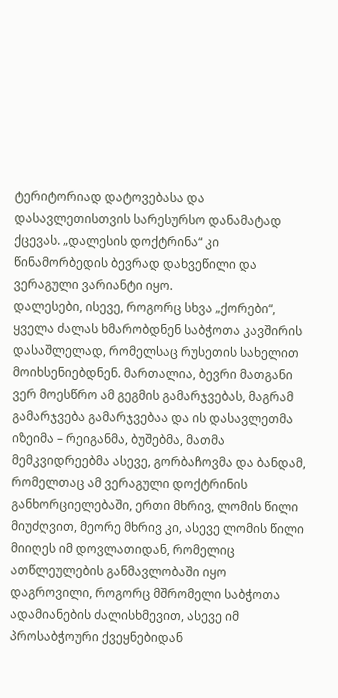ტერიტორიად დატოვებასა და დასავლეთისთვის სარესურსო დანამატად ქცევას. „დალესის დოქტრინა“ კი წინამორბედის ბევრად დახვეწილი და ვერაგული ვარიანტი იყო.
დალესები, ისევე, როგორც სხვა „ქორები“, ყველა ძალას ხმარობდნენ საბჭოთა კავშირის დასაშლელად, რომელსაც რუსეთის სახელით მოიხსენიებდნენ. მართალია, ბევრი მათგანი ვერ მოესწრო ამ გეგმის გამარჯვებას, მაგრამ გამარჯვება გამარჯვებაა და ის დასავლეთმა იზეიმა – რეიგანმა, ბუშებმა, მათმა მემკვიდრეებმა ასევე, გორბაჩოვმა და ბანდამ, რომელთაც ამ ვერაგული დოქტრინის განხორციელებაში, ერთი მხრივ, ლომის წილი მიუძღვით, მეორე მხრივ კი, ასევე ლომის წილი მიიღეს იმ დოვლათიდან, რომელიც ათწლეულების განმავლობაში იყო დაგროვილი, როგორც მშრომელი საბჭოთა ადამიანების ძალისხმევით, ასევე იმ პროსაბჭოური ქვეყნებიდან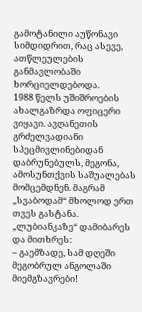გამოტანილი აუწონავი სიმდიდრით, რაც ასევე, ათწლეულების განმავლობაში ხორციელდებოდა.
1988 წელს უშიშროების ახალგაზრდა ოფიცერი ვიყავი. ავღანეთის გრძელვადიანი სპეცმივლინებიდან დაბრუნებულს, მეგონა, ამოსუნთქვის საშუალებას მომცემდნენ. მაგრამ „სვაბოდამ“ მხოლოდ ერთ თვეს გასტანა. „ლუბიანკაზე“ დამიბარეს და მითხრეს:
– გაემზადე, სამ დღეში მეგობრულ ანგოლაში მიემგზავრები!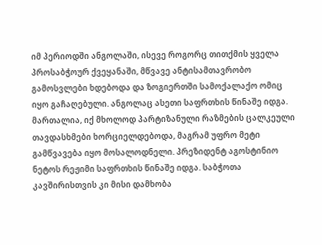იმ პერიოდში ანგოლაში, ისევე როგორც თითქმის ყველა პროსაბჭოურ ქვეყანაში, მწვავე ანტისამთავრობო გამოსვლები ხდებოდა და ზოგიერთში სამოქალაქო ომიც იყო გაჩაღებული. ანგოლაც ასეთი საფრთხის წინაშე იდგა. მართალია, იქ მხოლოდ პარტიზანული რაზმების ცალკეული თავდასხმები ხორციელდებოდა, მაგრამ უფრო მეტი გამწვავება იყო მოსალოდნელი. პრეზიდენტ აგოსტინიო ნეტოს რეჟიმი საფრთხის წინაშე იდგა. საბჭოთა კავშირისთვის კი მისი დამხობა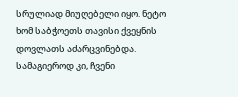სრულიად მიუღებელი იყო. ნეტო ხომ საბჭოეთს თავისი ქვეყნის დოვლათს აძარცვინებდა. სამაგიეროდ კი, ჩვენი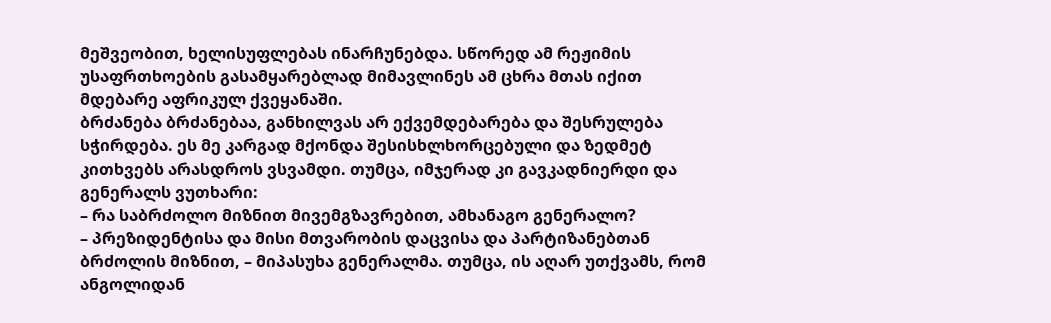მეშვეობით, ხელისუფლებას ინარჩუნებდა. სწორედ ამ რეჟიმის უსაფრთხოების გასამყარებლად მიმავლინეს ამ ცხრა მთას იქით მდებარე აფრიკულ ქვეყანაში.
ბრძანება ბრძანებაა, განხილვას არ ექვემდებარება და შესრულება სჭირდება. ეს მე კარგად მქონდა შესისხლხორცებული და ზედმეტ კითხვებს არასდროს ვსვამდი. თუმცა, იმჯერად კი გავკადნიერდი და გენერალს ვუთხარი:
– რა საბრძოლო მიზნით მივემგზავრებით, ამხანაგო გენერალო?
– პრეზიდენტისა და მისი მთვარობის დაცვისა და პარტიზანებთან ბრძოლის მიზნით, – მიპასუხა გენერალმა. თუმცა, ის აღარ უთქვამს, რომ ანგოლიდან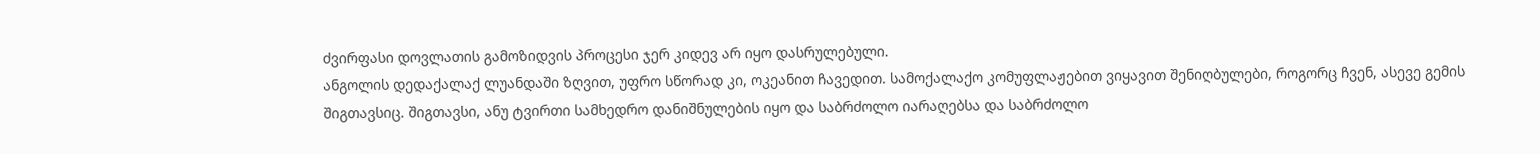ძვირფასი დოვლათის გამოზიდვის პროცესი ჯერ კიდევ არ იყო დასრულებული.
ანგოლის დედაქალაქ ლუანდაში ზღვით, უფრო სწორად კი, ოკეანით ჩავედით. სამოქალაქო კომუფლაჟებით ვიყავით შენიღბულები, როგორც ჩვენ, ასევე გემის შიგთავსიც. შიგთავსი, ანუ ტვირთი სამხედრო დანიშნულების იყო და საბრძოლო იარაღებსა და საბრძოლო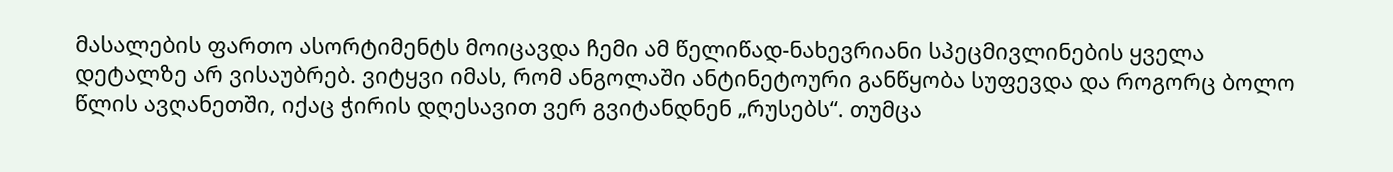მასალების ფართო ასორტიმენტს მოიცავდა ჩემი ამ წელიწად-ნახევრიანი სპეცმივლინების ყველა დეტალზე არ ვისაუბრებ. ვიტყვი იმას, რომ ანგოლაში ანტინეტოური განწყობა სუფევდა და როგორც ბოლო წლის ავღანეთში, იქაც ჭირის დღესავით ვერ გვიტანდნენ „რუსებს“. თუმცა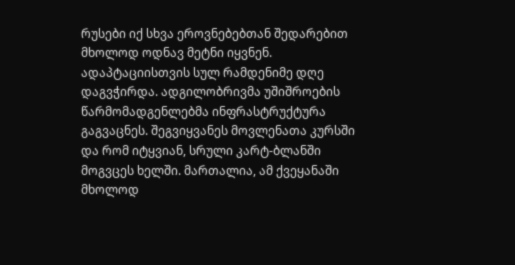რუსები იქ სხვა ეროვნებებთან შედარებით მხოლოდ ოდნავ მეტნი იყვნენ.
ადაპტაციისთვის სულ რამდენიმე დღე დაგვჭირდა. ადგილობრივმა უშიშროების წარმომადგენლებმა ინფრასტრუქტურა გაგვაცნეს. შეგვიყვანეს მოვლენათა კურსში და რომ იტყვიან, სრული კარტ-ბლანში მოგვცეს ხელში. მართალია, ამ ქვეყანაში მხოლოდ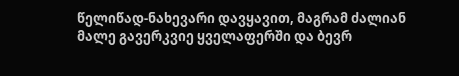წელიწად-ნახევარი დავყავით, მაგრამ ძალიან მალე გავერკვიე ყველაფერში და ბევრ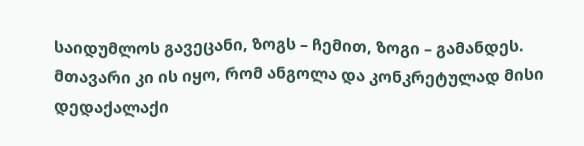საიდუმლოს გავეცანი, ზოგს – ჩემით, ზოგი – გამანდეს. მთავარი კი ის იყო, რომ ანგოლა და კონკრეტულად მისი დედაქალაქი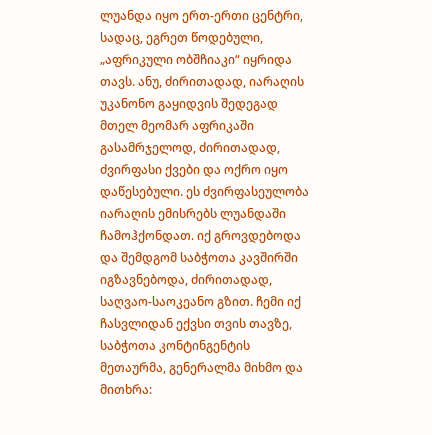ლუანდა იყო ერთ-ერთი ცენტრი, სადაც, ეგრეთ წოდებული, „აფრიკული ობშჩიაკი“ იყრიდა თავს. ანუ, ძირითადად, იარაღის უკანონო გაყიდვის შედეგად მთელ მეომარ აფრიკაში გასამრჯელოდ, ძირითადად, ძვირფასი ქვები და ოქრო იყო დაწესებული. ეს ძვირფასეულობა იარაღის ემისრებს ლუანდაში ჩამოჰქონდათ. იქ გროვდებოდა და შემდგომ საბჭოთა კავშირში იგზავნებოდა, ძირითადად, საღვაო-საოკეანო გზით. ჩემი იქ ჩასვლიდან ექვსი თვის თავზე, საბჭოთა კონტინგენტის მეთაურმა, გენერალმა მიხმო და მითხრა: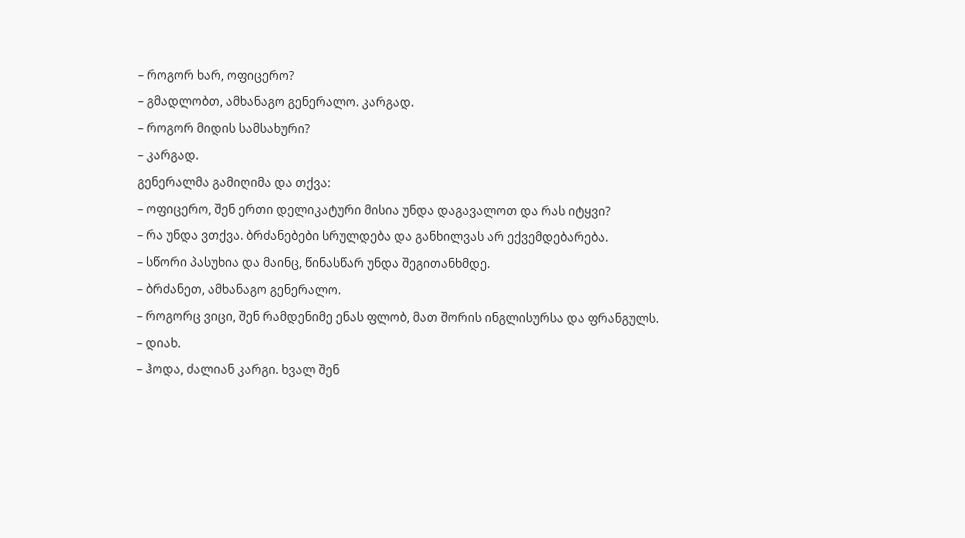– როგორ ხარ, ოფიცერო?
– გმადლობთ, ამხანაგო გენერალო. კარგად.
– როგორ მიდის სამსახური?
– კარგად.
გენერალმა გამიღიმა და თქვა:
– ოფიცერო, შენ ერთი დელიკატური მისია უნდა დაგავალოთ და რას იტყვი?
– რა უნდა ვთქვა. ბრძანებები სრულდება და განხილვას არ ექვემდებარება.
– სწორი პასუხია და მაინც, წინასწარ უნდა შეგითანხმდე.
– ბრძანეთ, ამხანაგო გენერალო.
– როგორც ვიცი, შენ რამდენიმე ენას ფლობ, მათ შორის ინგლისურსა და ფრანგულს.
– დიახ.
– ჰოდა, ძალიან კარგი. ხვალ შენ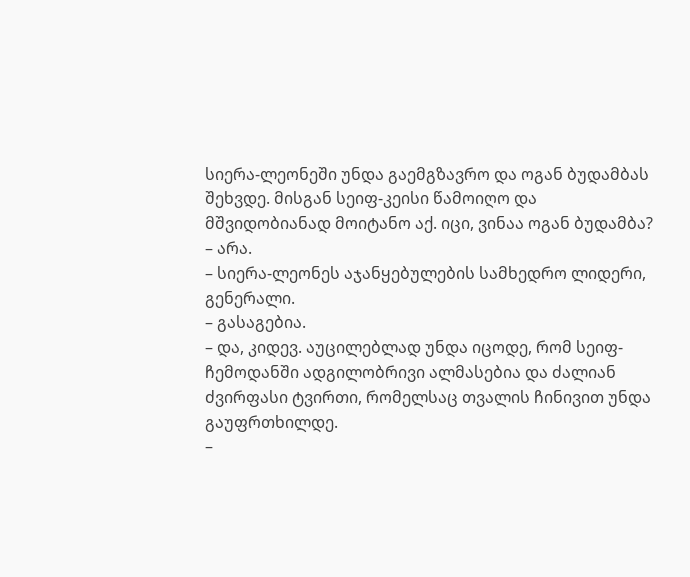სიერა-ლეონეში უნდა გაემგზავრო და ოგან ბუდამბას შეხვდე. მისგან სეიფ-კეისი წამოიღო და მშვიდობიანად მოიტანო აქ. იცი, ვინაა ოგან ბუდამბა?
– არა.
– სიერა-ლეონეს აჯანყებულების სამხედრო ლიდერი, გენერალი.
– გასაგებია.
– და, კიდევ. აუცილებლად უნდა იცოდე, რომ სეიფ-ჩემოდანში ადგილობრივი ალმასებია და ძალიან ძვირფასი ტვირთი, რომელსაც თვალის ჩინივით უნდა გაუფრთხილდე.
–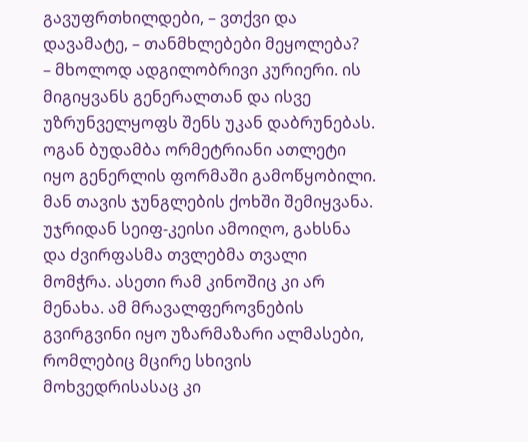გავუფრთხილდები, – ვთქვი და დავამატე, – თანმხლებები მეყოლება?
– მხოლოდ ადგილობრივი კურიერი. ის მიგიყვანს გენერალთან და ისვე უზრუნველყოფს შენს უკან დაბრუნებას.
ოგან ბუდამბა ორმეტრიანი ათლეტი იყო გენერლის ფორმაში გამოწყობილი. მან თავის ჯუნგლების ქოხში შემიყვანა. უჯრიდან სეიფ-კეისი ამოიღო, გახსნა და ძვირფასმა თვლებმა თვალი მომჭრა. ასეთი რამ კინოშიც კი არ მენახა. ამ მრავალფეროვნების გვირგვინი იყო უზარმაზარი ალმასები, რომლებიც მცირე სხივის მოხვედრისასაც კი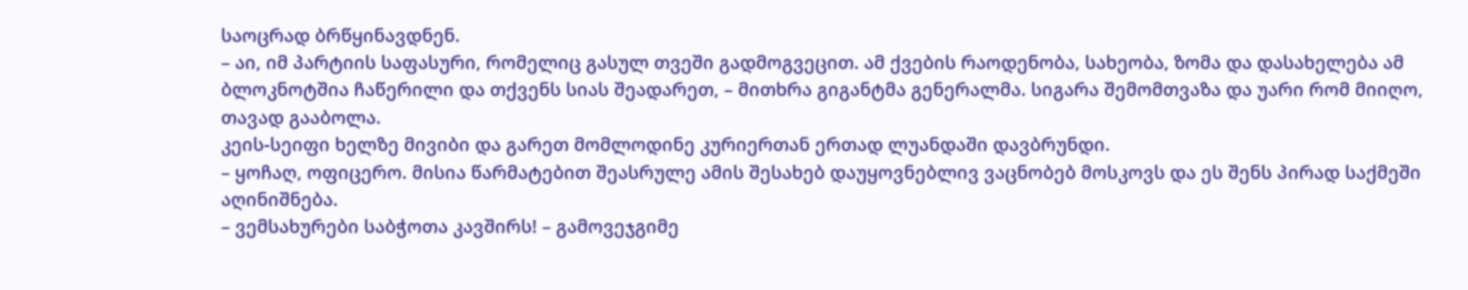საოცრად ბრწყინავდნენ.
– აი, იმ პარტიის საფასური, რომელიც გასულ თვეში გადმოგვეცით. ამ ქვების რაოდენობა, სახეობა, ზომა და დასახელება ამ ბლოკნოტშია ჩაწერილი და თქვენს სიას შეადარეთ, – მითხრა გიგანტმა გენერალმა. სიგარა შემომთვაზა და უარი რომ მიიღო, თავად გააბოლა.
კეის-სეიფი ხელზე მივიბი და გარეთ მომლოდინე კურიერთან ერთად ლუანდაში დავბრუნდი.
– ყოჩაღ, ოფიცერო. მისია წარმატებით შეასრულე ამის შესახებ დაუყოვნებლივ ვაცნობებ მოსკოვს და ეს შენს პირად საქმეში აღინიშნება.
– ვემსახურები საბჭოთა კავშირს! – გამოვეჯგიმე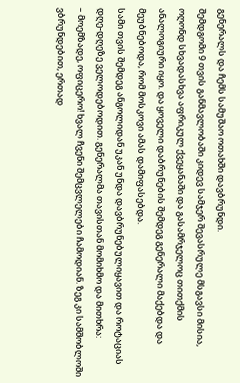გენერალს და ჩემს სამუშაო ოთახში დავბრუნდი.
შემდგომი 9 თვის განმავლობაში კიდევ სამჯერ შევასრულე მსგავსი მისია, ოღონდ სხვადასხვა აფრიკულ ქვეყანაში და გასამრჯელოც თითქმის ანალოგიური იყო. და ყოველი დაბრუნების შემდეგ გენერალი მაქებდა და მეუბნებოდა, რომ მოსკოვი ამას დამიფასებდა.
სამი თვის შემდეგ ანგოლიდან უკან უნდა დავბრუნებულიყავით და როტაციას დღე-დღეზე ველოდებოდით. გენერალმა თავისთან მომიხმო და მითხრა:
– მოემზადე, ოფიცერო! ხვალ ჩვენი შემცვლელები ჩამოდიან. ზეგ კი სამშობლოში ვბრუნდებით, ერთად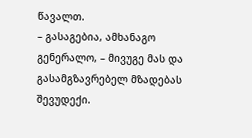წავალთ.
– გასაგებია, ამხანაგო გენერალო, – მივუგე მას და გასამგზავრებელ მზადებას შევუდექი.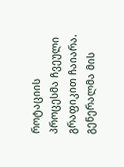როტაციის პროცესმა ჩვეული გრაფიკით ჩაიარა. გენერალმა მის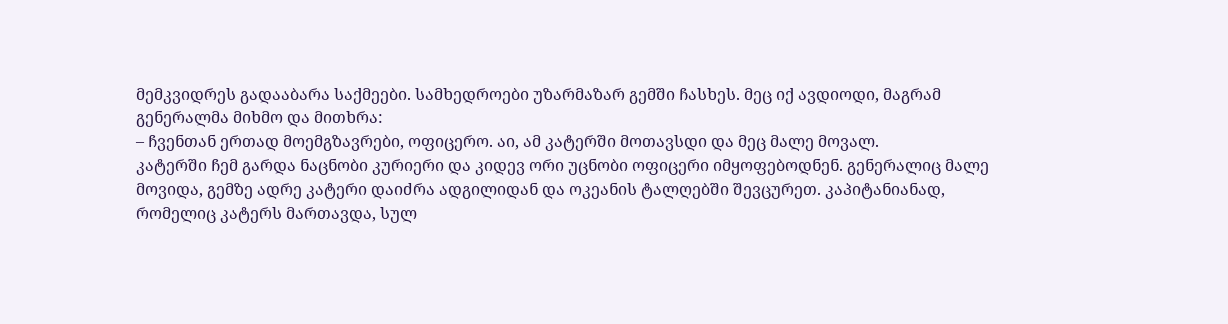მემკვიდრეს გადააბარა საქმეები. სამხედროები უზარმაზარ გემში ჩასხეს. მეც იქ ავდიოდი, მაგრამ გენერალმა მიხმო და მითხრა:
– ჩვენთან ერთად მოემგზავრები, ოფიცერო. აი, ამ კატერში მოთავსდი და მეც მალე მოვალ.
კატერში ჩემ გარდა ნაცნობი კურიერი და კიდევ ორი უცნობი ოფიცერი იმყოფებოდნენ. გენერალიც მალე მოვიდა, გემზე ადრე კატერი დაიძრა ადგილიდან და ოკეანის ტალღებში შევცურეთ. კაპიტანიანად, რომელიც კატერს მართავდა, სულ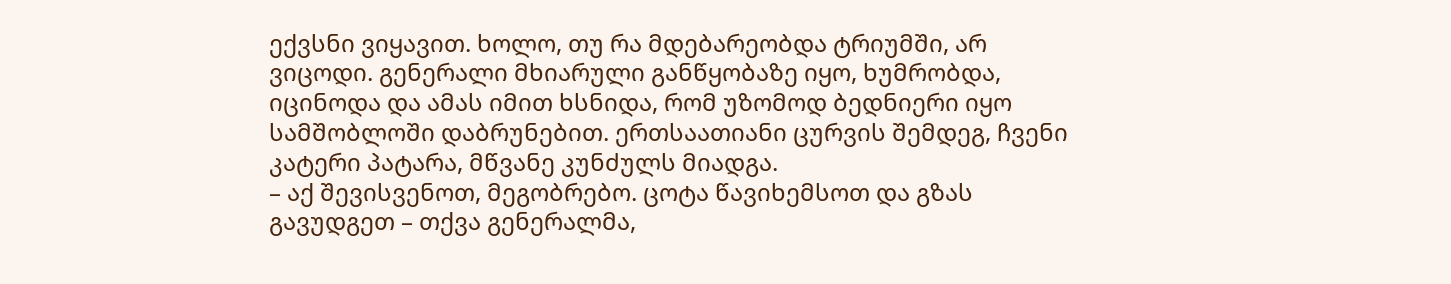ექვსნი ვიყავით. ხოლო, თუ რა მდებარეობდა ტრიუმში, არ ვიცოდი. გენერალი მხიარული განწყობაზე იყო, ხუმრობდა, იცინოდა და ამას იმით ხსნიდა, რომ უზომოდ ბედნიერი იყო სამშობლოში დაბრუნებით. ერთსაათიანი ცურვის შემდეგ, ჩვენი კატერი პატარა, მწვანე კუნძულს მიადგა.
– აქ შევისვენოთ, მეგობრებო. ცოტა წავიხემსოთ და გზას გავუდგეთ – თქვა გენერალმა,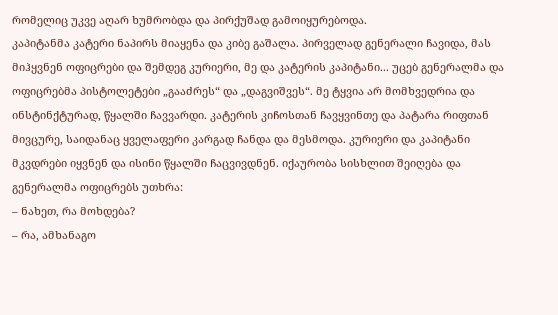რომელიც უკვე აღარ ხუმრობდა და პირქუშად გამოიყურებოდა.
კაპიტანმა კატერი ნაპირს მიაყენა და კიბე გაშალა. პირველად გენერალი ჩავიდა, მას მიჰყვნენ ოფიცრები და შემდეგ კურიერი, მე და კატერის კაპიტანი... უცებ გენერალმა და ოფიცრებმა პისტოლეტები „გააძრეს“ და „დაგვიშვეს“. მე ტყვია არ მომხვედრია და ინსტინქტურად, წყალში ჩავვარდი. კატერის კიჩოსთან ჩავყვინთე და პატარა რიფთან მივცურე, საიდანაც ყველაფერი კარგად ჩანდა და მესმოდა. კურიერი და კაპიტანი მკვდრები იყვნენ და ისინი წყალში ჩაცვივდნენ. იქაურობა სისხლით შეიღება და გენერალმა ოფიცრებს უთხრა:
– ნახეთ, რა მოხდება?
– რა, ამხანაგო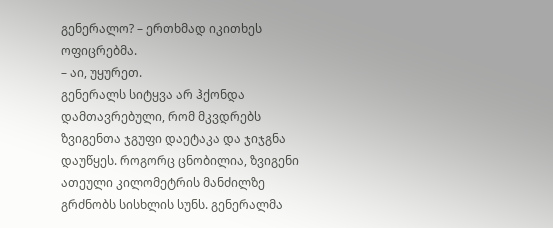გენერალო? – ერთხმად იკითხეს ოფიცრებმა.
– აი, უყურეთ.
გენერალს სიტყვა არ ჰქონდა დამთავრებული, რომ მკვდრებს ზვიგენთა ჯგუფი დაეტაკა და ჯიჯგნა დაუწყეს. როგორც ცნობილია, ზვიგენი ათეული კილომეტრის მანძილზე გრძნობს სისხლის სუნს. გენერალმა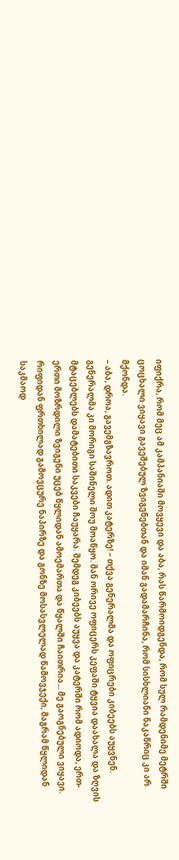იფიქრა, რომ მეც ამ კამპანიაში მოვყევი და აბა, რას წარმოიდგენდა, რომ სულ რამდენიმე მეტრში ცოცხალი ვიყავი გავეშებულ ზვიგენებთან და იმან გადამარჩინა, რომ სისხლიანი ნაკაწრიც კი არ მქონდა.
– აბა, დროა, გავემგზავროთ. ადით კატერზე! – თქვა გენერალმა და ოფიცრები კიბეებს აუყვნენ.
გენერალმა კი მორიგი საშინელი შოუ მოაწყო. მან ორივე ოფიცერს კეფაში ტყვია დაახალა და ზღვის მტაცებლებს დამატებითი საკვები ჩაუყარა. შემდეგ კიბეებს აუყვა და კატერში რომ ადიოდა, ერთ-ერთი მოზრდილი ზვიგენი უცებ წყლიდან ამოემართა და წყალში ჩაითრია... მე გაოგნებული ვიყავი. რიფიდან ფრთხილად გამოვცურე ნაპირზე და გონზე მოსასვლელად წამოვჯექი, მაგრამ წყლიდან საკმაოდ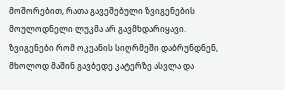მოშორებით, რათა გავეშებული ზვიგენების მოულოდნელი ლუკმა არ გავმხდარიყავი. ზვიგენები რომ ოკეანის სიღრმეში დაბრუნდნენ, მხოლოდ მაშინ გავბედე კატერზე ასვლა და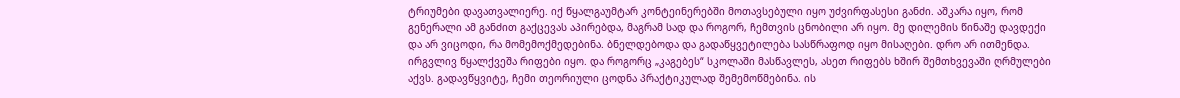ტრიუმები დავათვალიერე. იქ წყალგაუმტარ კონტეინერებში მოთავსებული იყო უძვირფასესი განძი. აშკარა იყო, რომ გენერალი ამ განძით გაქცევას აპირებდა, მაგრამ სად და როგორ, ჩემთვის ცნობილი არ იყო. მე დილემის წინაშე დავდექი და არ ვიცოდი, რა მომემოქმედებინა. ბნელდებოდა და გადაწყვეტილება სასწრაფოდ იყო მისაღები. დრო არ ითმენდა. ირგვლივ წყალქვეშა რიფები იყო. და როგორც „კაგებეს“ სკოლაში მასწავლეს, ასეთ რიფებს ხშირ შემთხვევაში ღრმულები აქვს. გადავწყვიტე, ჩემი თეორიული ცოდნა პრაქტიკულად შემემოწმებინა. ის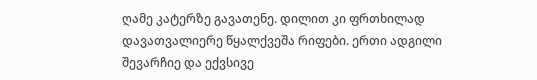ღამე კატერზე გავათენე. დილით კი ფრთხილად დავათვალიერე წყალქვეშა რიფები. ერთი ადგილი შევარჩიე და ექვსივე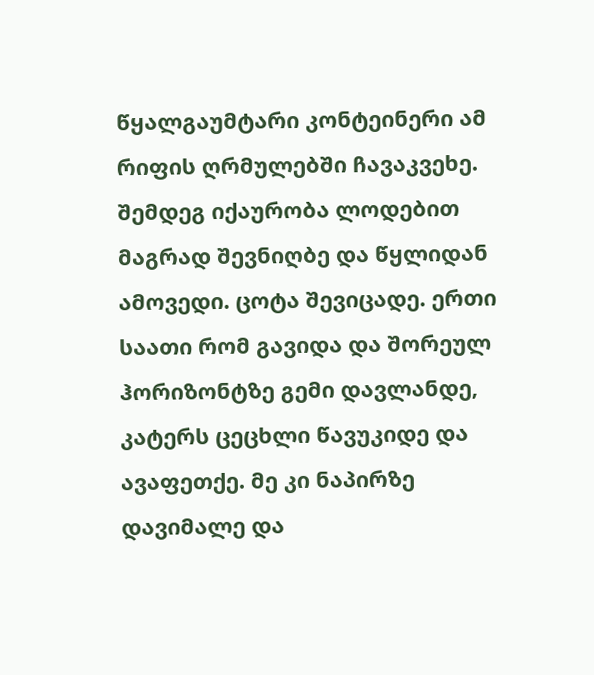წყალგაუმტარი კონტეინერი ამ რიფის ღრმულებში ჩავაკვეხე. შემდეგ იქაურობა ლოდებით მაგრად შევნიღბე და წყლიდან ამოვედი. ცოტა შევიცადე. ერთი საათი რომ გავიდა და შორეულ ჰორიზონტზე გემი დავლანდე, კატერს ცეცხლი წავუკიდე და ავაფეთქე. მე კი ნაპირზე დავიმალე და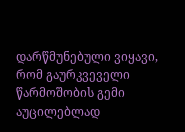დარწმუნებული ვიყავი, რომ გაურკვეველი წარმოშობის გემი აუცილებლად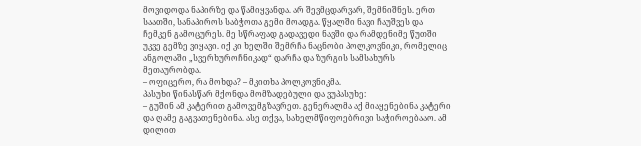მოვიდოდა ნაპირზე და წამიყვანდა. არ შევმცდარვარ, შემნიშნეს. ერთ საათში, სანაპიროს საბჭოთა გემი მოადგა. წყალში ნავი ჩაუშვეს და ჩემკენ გამოცურეს. მე სწრაფად გადავედი ნავში და რამდენიმე წუთში უკვე გემზე ვიყავი. იქ კი ხელში შემრჩა ნაცნობი პოლკოვნიკი, რომელიც ანგოლაში „სვერხუროჩნიკად“ დარჩა და ზურგის სამსახურს მეთაურობდა.
– ოფიცერო, რა მოხდა? – მკითხა პოლკოვნიკმა.
პასუხი წინასწარ მქონდა მომზადებული და ვუპასუხე:
– გუშინ ამ კატერით გამოვემგზავრეთ. გენერალმა აქ მიაყენებინა კატერი და ღამე გაგვათენებინა. ასე თქვა, სახელმწიფოებრივი საჭიროებააო. ამ დილით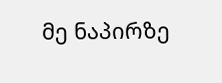მე ნაპირზე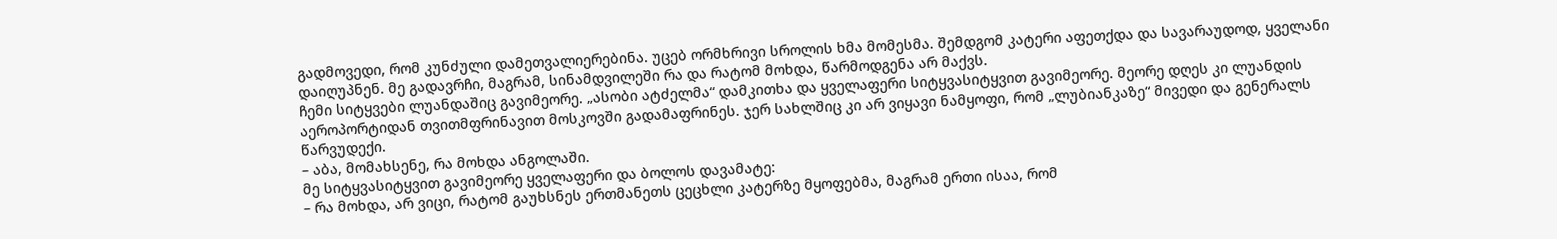გადმოვედი, რომ კუნძული დამეთვალიერებინა. უცებ ორმხრივი სროლის ხმა მომესმა. შემდგომ კატერი აფეთქდა და სავარაუდოდ, ყველანი დაიღუპნენ. მე გადავრჩი, მაგრამ, სინამდვილეში რა და რატომ მოხდა, წარმოდგენა არ მაქვს.
ჩემი სიტყვები ლუანდაშიც გავიმეორე. „ასობი ატძელმა“ დამკითხა და ყველაფერი სიტყვასიტყვით გავიმეორე. მეორე დღეს კი ლუანდის აეროპორტიდან თვითმფრინავით მოსკოვში გადამაფრინეს. ჯერ სახლშიც კი არ ვიყავი ნამყოფი, რომ „ლუბიანკაზე“ მივედი და გენერალს წარვუდექი.
– აბა, მომახსენე, რა მოხდა ანგოლაში.
მე სიტყვასიტყვით გავიმეორე ყველაფერი და ბოლოს დავამატე:
– რა მოხდა, არ ვიცი, რატომ გაუხსნეს ერთმანეთს ცეცხლი კატერზე მყოფებმა, მაგრამ ერთი ისაა, რომ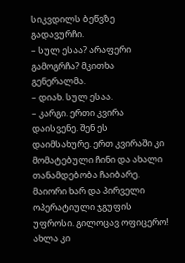სიკვდილს ბეწვზე გადავურჩი.
– სულ ესაა? არაფერი გამოგრჩა? მკითხა გენერალმა.
– დიახ. სულ ესაა.
– კარგი. ერთი კვირა დაისვენე. შენ ეს დაიმსახურე. ერთ კვირაში კი მომატებული ჩინი და ახალი თანამდებობა ჩაიბარე. მაიორი ხარ და პირველი ოპერატიული ჯგუფის უფროსი. გილოცავ ოფიცერო! ახლა კი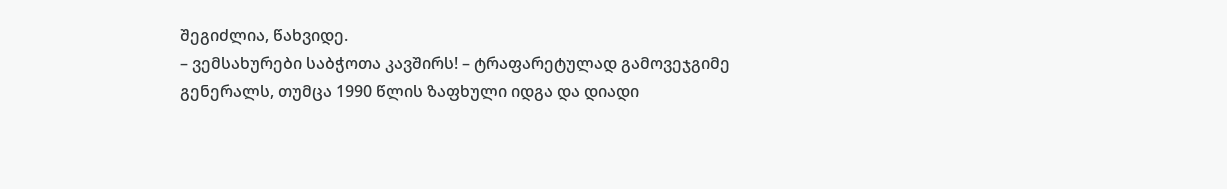შეგიძლია, წახვიდე.
– ვემსახურები საბჭოთა კავშირს! – ტრაფარეტულად გამოვეჯგიმე გენერალს, თუმცა 1990 წლის ზაფხული იდგა და დიადი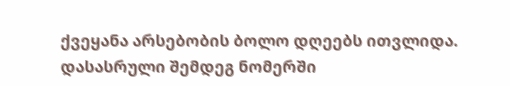ქვეყანა არსებობის ბოლო დღეებს ითვლიდა.
დასასრული შემდეგ ნომერში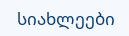სიახლეები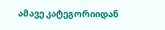ამავე კატეგორიიდან